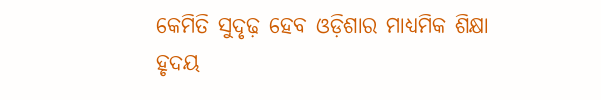କେମିତି ସୁଦୃଢ଼ ହେବ ଓଡ଼ିଶାର ମାଧ୍ୟମିକ ଶିକ୍ଷା
ହୃଦୟ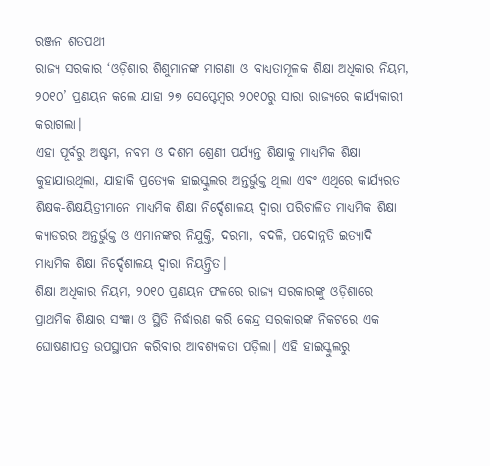ରଞ୍ଜନ ଶତପଥୀ
ରାଜ୍ୟ ସରକାର ‘ଓଡ଼ିଶାର ଶିଶୁମାନଙ୍କ ମାଗଣା ଓ ବାଧ୍ୟତାମୂଳକ ଶିକ୍ଷା ଅଧିକାର ନିୟମ, ୨୦୧୦’ ପ୍ରଣୟନ କଲେ ଯାହା ୨୭ ସେପ୍ଟେମ୍ବର ୨୦୧୦ରୁ ସାରା ରାଜ୍ୟରେ କାର୍ଯ୍ୟକାରୀ କରାଗଲା।
ଏହା ପୂର୍ବରୁ ଅଷ୍ଟମ, ନବମ ଓ ଦଶମ ଶ୍ରେଣୀ ପର୍ଯ୍ୟନ୍ତ ଶିକ୍ଷାକୁ ମାଧ୍ୟମିକ ଶିକ୍ଷା କୁହାଯାଉଥିଲା, ଯାହାକି ପ୍ରତ୍ୟେକ ହାଇସ୍କୁଲର ଅନ୍ତର୍ଭୁକ୍ତ ଥିଲା ଏବଂ ଏଥିରେ କାର୍ଯ୍ୟରତ ଶିକ୍ଷକ-ଶିକ୍ଷୟିତ୍ରୀମାନେ ମାଧ୍ୟମିକ ଶିକ୍ଷା ନିର୍ଦ୍ଦେଶାଳୟ ଦ୍ବାରା ପରିଚାଳିତ ମାଧ୍ୟମିକ ଶିକ୍ଷା କ୍ୟାଡରର ଅନ୍ତର୍ଭୁକ୍ତ ଓ ଏମାନଙ୍କର ନିଯୁକ୍ତି, ଦରମା, ବଦଳି, ପଦୋନ୍ନତି ଇତ୍ୟାଦି ମାଧ୍ୟମିକ ଶିକ୍ଷା ନିର୍ଦ୍ଦେଶାଳୟ ଦ୍ବାରା ନିୟନ୍ତ୍ରିତ।
ଶିକ୍ଷା ଅଧିକାର ନିୟମ, ୨୦୧୦ ପ୍ରଣୟନ ଫଳରେ ରାଜ୍ୟ ସରକାରଙ୍କୁ ଓଡ଼ିଶାରେ ପ୍ରାଥମିକ ଶିକ୍ଷାର ସଂଜ୍ଞା ଓ ସ୍ଥିତି ନିର୍ଦ୍ଧାରଣ କରି କେନ୍ଦ୍ର ସରକାରଙ୍କ ନିକଟରେ ଏକ ଘୋଷଣାପତ୍ର ଉପସ୍ଥାପନ କରିବାର ଆବଶ୍ୟକତା ପଡ଼ିଲା। ଏହି ହାଇସ୍କୁଲରୁ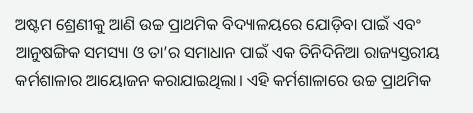ଅଷ୍ଟମ ଶ୍ରେଣୀକୁ ଆଣି ଉଚ୍ଚ ପ୍ରାଥମିକ ବିଦ୍ୟାଳୟରେ ଯୋଡ଼ିବା ପାଇଁ ଏବଂ ଆନୁଷଙ୍ଗିକ ସମସ୍ୟା ଓ ତା’ର ସମାଧାନ ପାଇଁ ଏକ ତିନିଦିନିଆ ରାଜ୍ୟସ୍ତରୀୟ କର୍ମଶାଳାର ଆୟୋଜନ କରାଯାଇଥିଲା। ଏହି କର୍ମଶାଳାରେ ଉଚ୍ଚ ପ୍ରାଥମିକ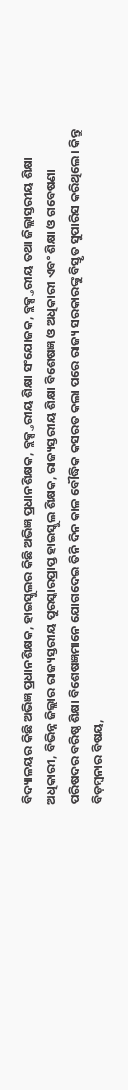ବିଦ୍ୟାଳୟର କିଛି ଅଭିଜ୍ଞ ପ୍ରଧାନଶିକ୍ଷକ, ହାଇସ୍କୁଲର କିଛି ଅଭିଜ୍ଞ ପ୍ରଧାନଶିକ୍ଷକ, ବ୍ଲକ୍ସ୍ତରୀୟ ଶିକ୍ଷା ସଂଯୋଜକ, ବ୍ଲକ୍ସ୍ତରୀୟ ତଥା ଜିଲ୍ଲାସ୍ତରୀୟ ଶିକ୍ଷା ଅଧିକାରୀ, ବିଭିନ୍ନ ଜିଲ୍ଲାର ରାଜ୍ୟସ୍ତରୀୟ ପୁରସ୍କାରପ୍ରାପ୍ତ ହାଇସ୍କୁଲ ଶିକ୍ଷକ, ରାଜ୍ୟସ୍ତରୀୟ ଶିକ୍ଷା ବିଶେଷଜ୍ଞ ଓ ଅଧିକାରୀ ଏବଂ ଶିକ୍ଷା ଓ ଗବେଷଣା ପରିଷଦର ବରିଷ୍ଠ ଶିକ୍ଷା ବିଶେଷଜ୍ଞମାନେ ଯୋଗଦେଇ ତିନି ଦିନ କାଳ ବୌଦ୍ଧିକ କସରତ କଲା ପରେ ରାଜ୍ୟ ସରକାରଙ୍କୁ ବିସ୍ତୃତ ସୁପାରିସ କରିଥିଲେ। କିନ୍ତୁ ବିଡ଼ମ୍ବନାର ବିଷୟ,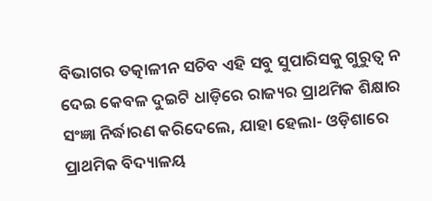ବିଭାଗର ତତ୍କାଳୀନ ସଚିବ ଏହି ସବୁ ସୁପାରିସକୁ ଗୁରୁତ୍ବ ନ ଦେଇ କେବଳ ଦୁଇଟି ଧାଡ଼ିରେ ରାଜ୍ୟର ପ୍ରାଥମିକ ଶିକ୍ଷାର ସଂଜ୍ଞା ନିର୍ଦ୍ଧାରଣ କରିଦେଲେ, ଯାହା ହେଲା- ଓଡ଼ିଶାରେ ପ୍ରାଥମିକ ବିଦ୍ୟାଳୟ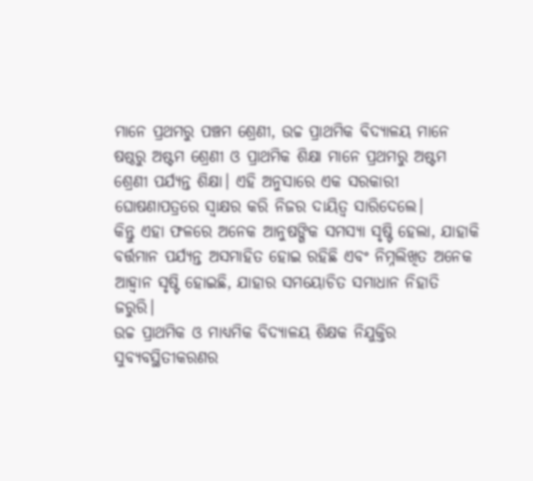ମାନେ ପ୍ରଥମରୁ ପଞ୍ଚମ ଶ୍ରେଣୀ, ଉଚ୍ଚ ପ୍ରାଥମିକ ବିଦ୍ୟାଳୟ ମାନେ ଷଷ୍ଠରୁ ଅଷ୍ଟମ ଶ୍ରେଣୀ ଓ ପ୍ରାଥମିକ ଶିକ୍ଷା ମାନେ ପ୍ରଥମରୁ ଅଷ୍ଟମ ଶ୍ରେଣୀ ପର୍ଯ୍ୟନ୍ତ ଶିକ୍ଷା। ଏହି ଅନୁସାରେ ଏକ ସରକାରୀ ଘୋଷଣାପତ୍ରରେ ସ୍ବାକ୍ଷର କରି ନିଜର ଦାୟିତ୍ବ ସାରିଦେଲେ।
କିନ୍ତୁ ଏହା ଫଳରେ ଅନେକ ଆନୁଷଙ୍ଗିକ ସମସ୍ୟା ସୃଷ୍ଟି ହେଲା, ଯାହାକି ବର୍ତ୍ତମାନ ପର୍ଯ୍ୟନ୍ତ ଅସମାହିତ ହୋଇ ରହିଛି ଏବଂ ନିମ୍ନଲିଖିତ ଅନେକ ଆହ୍ବାନ ସୃଷ୍ଟି ହୋଇଛି, ଯାହାର ସମୟୋଚିତ ସମାଧାନ ନିହାତି ଜରୁରି।
ଉଚ୍ଚ ପ୍ରାଥମିକ ଓ ମାଧ୍ୟମିକ ବିଦ୍ୟାଳୟ ଶିକ୍ଷକ ନିଯୁକ୍ତିର ସୁବ୍ୟବସ୍ଥିତୀକରଣର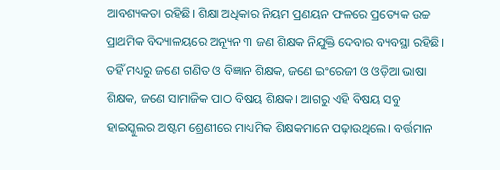ଆବଶ୍ୟକତା ରହିଛି। ଶିକ୍ଷା ଅଧିକାର ନିୟମ ପ୍ରଣୟନ ଫଳରେ ପ୍ରତ୍ୟେକ ଉଚ୍ଚ ପ୍ରାଥମିକ ବିଦ୍ୟାଳୟରେ ଅନ୍ୟୂନ ୩ ଜଣ ଶିକ୍ଷକ ନିଯୁକ୍ତି ଦେବାର ବ୍ୟବସ୍ଥା ରହିଛି। ତହିଁ ମଧ୍ୟରୁ ଜଣେ ଗଣିତ ଓ ବିଜ୍ଞାନ ଶିକ୍ଷକ, ଜଣେ ଇଂରେଜୀ ଓ ଓଡ଼ିଆ ଭାଷା ଶିକ୍ଷକ, ଜଣେ ସାମାଜିକ ପାଠ ବିଷୟ ଶିକ୍ଷକ। ଆଗରୁ ଏହି ବିଷୟ ସବୁ ହାଇସ୍କୁଲର ଅଷ୍ଟମ ଶ୍ରେଣୀରେ ମାଧ୍ୟମିକ ଶିକ୍ଷକମାନେ ପଢ଼ାଉଥିଲେ। ବର୍ତ୍ତମାନ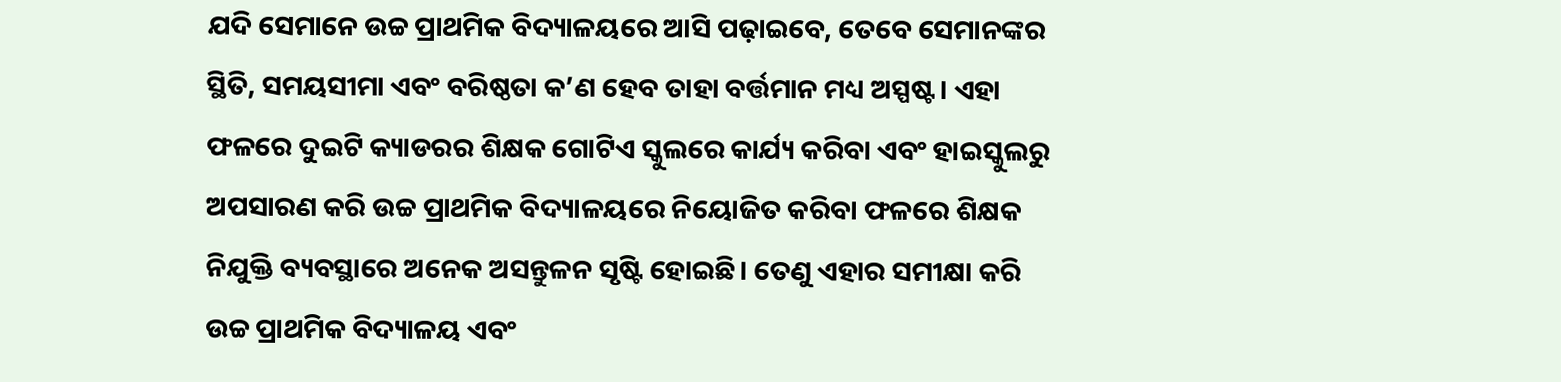ଯଦି ସେମାନେ ଉଚ୍ଚ ପ୍ରାଥମିକ ବିଦ୍ୟାଳୟରେ ଆସି ପଢ଼ାଇବେ, ତେବେ ସେମାନଙ୍କର ସ୍ଥିତି, ସମୟସୀମା ଏବଂ ବରିଷ୍ଠତା କ’ଣ ହେବ ତାହା ବର୍ତ୍ତମାନ ମଧ୍ୟ ଅସ୍ପଷ୍ଟ। ଏହା ଫଳରେ ଦୁଇଟି କ୍ୟାଡରର ଶିକ୍ଷକ ଗୋଟିଏ ସ୍କୁଲରେ କାର୍ଯ୍ୟ କରିବା ଏବଂ ହାଇସ୍କୁଲରୁ ଅପସାରଣ କରି ଉଚ୍ଚ ପ୍ରାଥମିକ ବିଦ୍ୟାଳୟରେ ନିୟୋଜିତ କରିବା ଫଳରେ ଶିକ୍ଷକ ନିଯୁକ୍ତି ବ୍ୟବସ୍ଥାରେ ଅନେକ ଅସନ୍ତୁଳନ ସୃଷ୍ଟି ହୋଇଛି। ତେଣୁ ଏହାର ସମୀକ୍ଷା କରି ଉଚ୍ଚ ପ୍ରାଥମିକ ବିଦ୍ୟାଳୟ ଏବଂ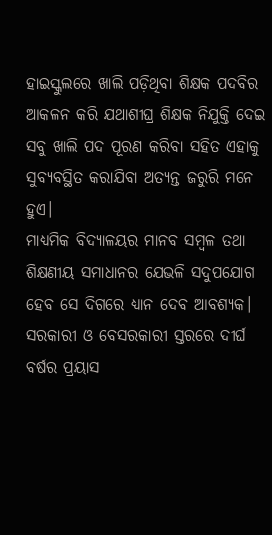ହାଇସ୍କୁଲରେ ଖାଲି ପଡ଼ିଥିବା ଶିକ୍ଷକ ପଦବିର ଆକଳନ କରି ଯଥାଶୀଘ୍ର ଶିକ୍ଷକ ନିଯୁକ୍ତି ଦେଇ ସବୁ ଖାଲି ପଦ ପୂରଣ କରିବା ସହିତ ଏହାକୁ ସୁବ୍ୟବସ୍ଥିତ କରାଯିବା ଅତ୍ୟନ୍ତ ଜରୁରି ମନେ ହୁଏ।
ମାଧ୍ୟମିକ ବିଦ୍ୟାଳୟର ମାନବ ସମ୍ବଳ ତଥା ଶିକ୍ଷଣୀୟ ସମାଧାନର ଯେଭଳି ସଦୁପଯୋଗ ହେବ ସେ ଦିଗରେ ଧ୍ୟାନ ଦେବ ଆବଶ୍ୟକ। ସରକାରୀ ଓ ବେସରକାରୀ ସ୍ତରରେ ଦୀର୍ଘ ବର୍ଷର ପ୍ରୟାସ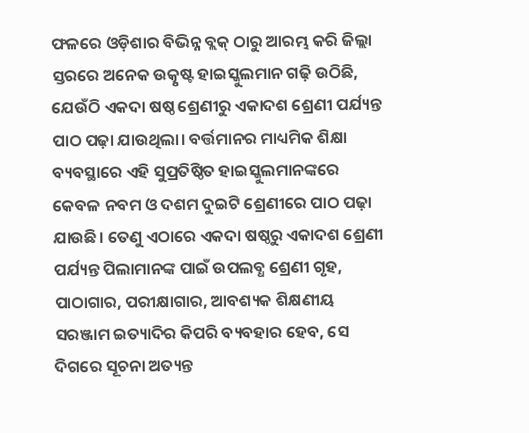ଫଳରେ ଓଡ଼ିଶାର ବିଭିନ୍ନ ବ୍ଲକ୍ ଠାରୁ ଆରମ୍ଭ କରି ଜିଲ୍ଲା ସ୍ତରରେ ଅନେକ ଉତ୍କୃଷ୍ଟ ହାଇସ୍କୁଲମାନ ଗଢ଼ି ଉଠିଛି, ଯେଉଁଠି ଏକଦା ଷଷ୍ଠ ଶ୍ରେଣୀରୁ ଏକାଦଶ ଶ୍ରେଣୀ ପର୍ଯ୍ୟନ୍ତ ପାଠ ପଢ଼ା ଯାଉଥିଲା। ବର୍ତ୍ତମାନର ମାଧ୍ୟମିକ ଶିକ୍ଷା ବ୍ୟବସ୍ଥାରେ ଏହି ସୁପ୍ରତିଷ୍ଠିତ ହାଇସ୍କୁଲମାନଙ୍କରେ କେବଳ ନବମ ଓ ଦଶମ ଦୁଇଟି ଶ୍ରେଣୀରେ ପାଠ ପଢ଼ା ଯାଉଛି। ତେଣୁ ଏଠାରେ ଏକଦା ଷଷ୍ଠରୁ ଏକାଦଶ ଶ୍ରେଣୀ ପର୍ଯ୍ୟନ୍ତ ପିଲାମାନଙ୍କ ପାଇଁ ଉପଲବ୍ଧ ଶ୍ରେଣୀ ଗୃହ, ପାଠାଗାର, ପରୀକ୍ଷାଗାର, ଆବଶ୍ୟକ ଶିକ୍ଷଣୀୟ ସରଞ୍ଜାମ ଇତ୍ୟାଦିର କିପରି ବ୍ୟବହାର ହେବ, ସେ ଦିଗରେ ସୂଚନା ଅତ୍ୟନ୍ତ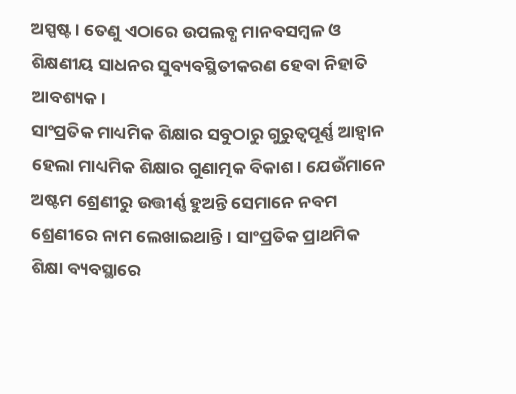ଅସ୍ପଷ୍ଟ। ତେଣୁ ଏଠାରେ ଉପଲବ୍ଧ ମାନବସମ୍ବଳ ଓ ଶିକ୍ଷଣୀୟ ସାଧନର ସୁବ୍ୟବସ୍ଥିତୀକରଣ ହେବା ନିହାତି ଆବଶ୍ୟକ।
ସାଂପ୍ରତିକ ମାଧ୍ୟମିକ ଶିକ୍ଷାର ସବୁଠାରୁ ଗୁରୁତ୍ବପୂର୍ଣ୍ଣ ଆହ୍ବାନ ହେଲା ମାଧ୍ୟମିକ ଶିକ୍ଷାର ଗୁଣାତ୍ମକ ବିକାଶ। ଯେଉଁମାନେ ଅଷ୍ଟମ ଶ୍ରେଣୀରୁ ଉତ୍ତୀର୍ଣ୍ଣ ହୁଅନ୍ତି ସେମାନେ ନବମ ଶ୍ରେଣୀରେ ନାମ ଲେଖାଇଥାନ୍ତି। ସାଂପ୍ରତିକ ପ୍ରାଥମିକ ଶିକ୍ଷା ବ୍ୟବସ୍ଥାରେ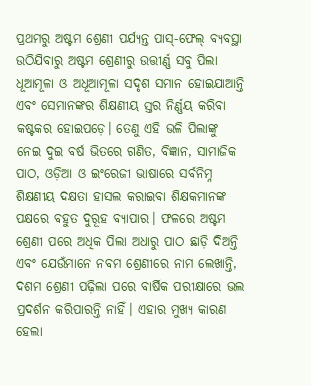ପ୍ରଥମରୁ ଅଷ୍ଟମ ଶ୍ରେଣୀ ପର୍ଯ୍ୟନ୍ତ ପାସ୍-ଫେଲ୍ ବ୍ୟବସ୍ଥା ଉଠିଯିବାରୁ ଅଷ୍ଟମ ଶ୍ରେଣୀରୁ ଉତ୍ତୀର୍ଣ୍ଣ ସବୁ ପିଲା ଧୂଆମୂଳା ଓ ଅଧୂଆମୂଳା ସଦୃଶ ସମାନ ହୋଇଯାଆନ୍ତି ଏବଂ ସେମାନଙ୍କର ଶିକ୍ଷଣୀୟ ସ୍ତର ନିର୍ଣ୍ଣୟ କରିବା କଷ୍ଟକର ହୋଇପଡ଼େ। ତେଣୁ ଏହି ଭଳି ପିଲାଙ୍କୁ ନେଇ ଦୁଇ ବର୍ଷ ଭିତରେ ଗଣିତ, ବିଜ୍ଞାନ, ସାମାଜିକ ପାଠ, ଓଡ଼ିଆ ଓ ଇଂରେଜୀ ଭାଷାରେ ସର୍ବନିମ୍ନ ଶିକ୍ଷଣୀୟ ଦକ୍ଷତା ହାସଲ କରାଇବା ଶିକ୍ଷକମାନଙ୍କ ପକ୍ଷରେ ବହୁତ ଦୁରୂହ ବ୍ୟାପାର। ଫଳରେ ଅଷ୍ଟମ ଶ୍ରେଣୀ ପରେ ଅଧିକ ପିଲା ଅଧାରୁ ପାଠ ଛାଡ଼ି ଦିଅନ୍ତି ଏବଂ ଯେଉଁମାନେ ନବମ ଶ୍ରେଣୀରେ ନାମ ଲେଖାନ୍ତି, ଦଶମ ଶ୍ରେଣୀ ପଢ଼ିଲା ପରେ ବାର୍ଷିକ ପରୀକ୍ଷାରେ ଭଲ ପ୍ରଦର୍ଶନ କରିପାରନ୍ତି ନାହିଁ। ଏହାର ମୁଖ୍ୟ କାରଣ ହେଲା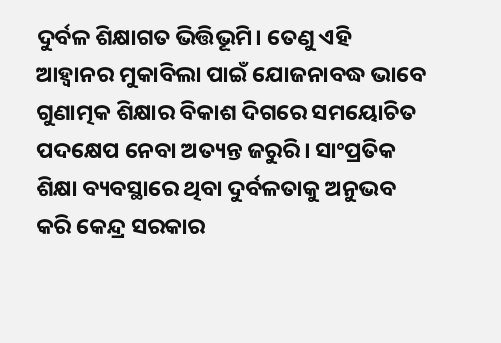ଦୁର୍ବଳ ଶିକ୍ଷାଗତ ଭିତ୍ତିଭୂମି। ତେଣୁ ଏହି ଆହ୍ବାନର ମୁକାବିଲା ପାଇଁ ଯୋଜନାବଦ୍ଧ ଭାବେ ଗୁଣାତ୍ମକ ଶିକ୍ଷାର ବିକାଶ ଦିଗରେ ସମୟୋଚିତ ପଦକ୍ଷେପ ନେବା ଅତ୍ୟନ୍ତ ଜରୁରି। ସାଂପ୍ରତିକ ଶିକ୍ଷା ବ୍ୟବସ୍ଥାରେ ଥିବା ଦୁର୍ବଳତାକୁ ଅନୁଭବ କରି କେନ୍ଦ୍ର ସରକାର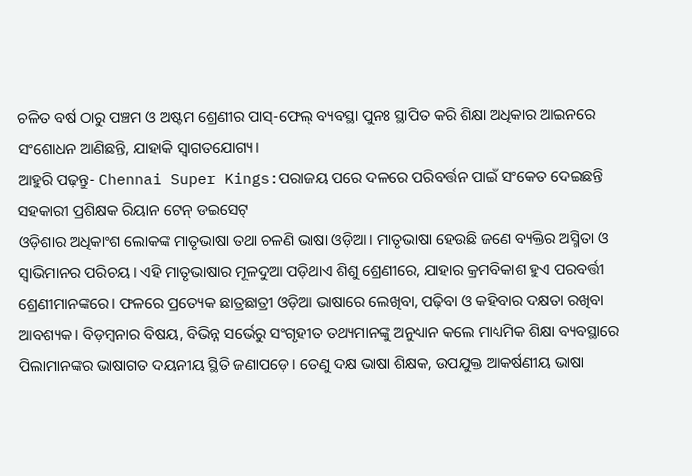ଚଳିତ ବର୍ଷ ଠାରୁ ପଞ୍ଚମ ଓ ଅଷ୍ଟମ ଶ୍ରେଣୀର ପାସ୍-ଫେଲ୍ ବ୍ୟବସ୍ଥା ପୁନଃ ସ୍ଥାପିତ କରି ଶିକ୍ଷା ଅଧିକାର ଆଇନରେ ସଂଶୋଧନ ଆଣିଛନ୍ତି, ଯାହାକି ସ୍ବାଗତଯୋଗ୍ୟ।
ଆହୁରି ପଢ଼ନ୍ତୁ- Chennai Super Kings:ପରାଜୟ ପରେ ଦଳରେ ପରିବର୍ତ୍ତନ ପାଇଁ ସଂକେତ ଦେଇଛନ୍ତି ସହକାରୀ ପ୍ରଶିକ୍ଷକ ରିୟାନ ଟେନ୍ ଡଇସେଟ୍
ଓଡ଼ିଶାର ଅଧିକାଂଶ ଲୋକଙ୍କ ମାତୃଭାଷା ତଥା ଚଳଣି ଭାଷା ଓଡ଼ିଆ। ମାତୃଭାଷା ହେଉଛି ଜଣେ ବ୍ୟକ୍ତିର ଅସ୍ମିତା ଓ ସ୍ବାଭିମାନର ପରିଚୟ। ଏହି ମାତୃଭାଷାର ମୂଳଦୁଆ ପଡ଼ିଥାଏ ଶିଶୁ ଶ୍ରେଣୀରେ, ଯାହାର କ୍ରମବିକାଶ ହୁଏ ପରବର୍ତ୍ତୀ ଶ୍ରେଣୀମାନଙ୍କରେ। ଫଳରେ ପ୍ରତ୍ୟେକ ଛାତ୍ରଛାତ୍ରୀ ଓଡ଼ିଆ ଭାଷାରେ ଲେଖିବା, ପଢ଼ିବା ଓ କହିବାର ଦକ୍ଷତା ରଖିବା ଆବଶ୍ୟକ। ବିଡ଼ମ୍ବନାର ବିଷୟ, ବିଭିନ୍ନ ସର୍ଭେରୁ ସଂଗୃହୀତ ତଥ୍ୟମାନଙ୍କୁ ଅନୁଧ୍ୟାନ କଲେ ମାଧ୍ୟମିକ ଶିକ୍ଷା ବ୍ୟବସ୍ଥାରେ ପିଲାମାନଙ୍କର ଭାଷାଗତ ଦୟନୀୟ ସ୍ଥିତି ଜଣାପଡ଼େ। ତେଣୁ ଦକ୍ଷ ଭାଷା ଶିକ୍ଷକ, ଉପଯୁକ୍ତ ଆକର୍ଷଣୀୟ ଭାଷା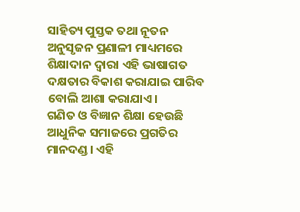ସାହିତ୍ୟ ପୁସ୍ତକ ତଥା ନୂତନ ଅନୁସୃଜନ ପ୍ରଣାଳୀ ମାଧ୍ୟମରେ ଶିକ୍ଷାଦାନ ଦ୍ବାରା ଏହି ଭାଷାଗତ ଦକ୍ଷତାର ବିକାଶ କରାଯାଇ ପାରିବ ବୋଲି ଆଶା କରାଯାଏ।
ଗଣିତ ଓ ବିଜ୍ଞାନ ଶିକ୍ଷା ହେଉଛି ଆଧୁନିକ ସମାଜରେ ପ୍ରଗତିର ମାନଦଣ୍ଡ। ଏହି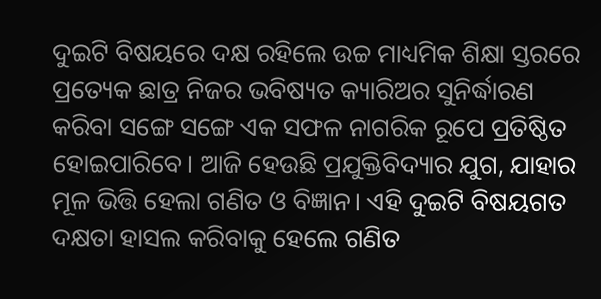ଦୁଇଟି ବିଷୟରେ ଦକ୍ଷ ରହିଲେ ଉଚ୍ଚ ମାଧ୍ୟମିକ ଶିକ୍ଷା ସ୍ତରରେ ପ୍ରତ୍ୟେକ ଛାତ୍ର ନିଜର ଭବିଷ୍ୟତ କ୍ୟାରିଅର ସୁନିର୍ଦ୍ଧାରଣ କରିବା ସଙ୍ଗେ ସଙ୍ଗେ ଏକ ସଫଳ ନାଗରିକ ରୂପେ ପ୍ରତିଷ୍ଠିତ ହୋଇପାରିବେ। ଆଜି ହେଉଛି ପ୍ରଯୁକ୍ତିବିଦ୍ୟାର ଯୁଗ, ଯାହାର ମୂଳ ଭିତ୍ତି ହେଲା ଗଣିତ ଓ ବିଜ୍ଞାନ। ଏହି ଦୁଇଟି ବିଷୟଗତ ଦକ୍ଷତା ହାସଲ କରିବାକୁ ହେଲେ ଗଣିତ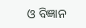ଓ ବିଜ୍ଞାନ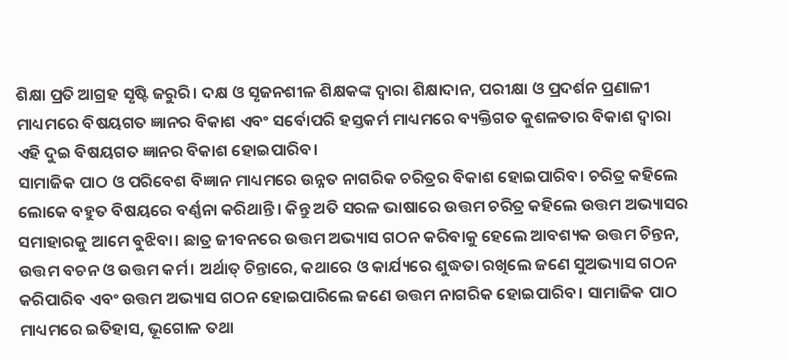ଶିକ୍ଷା ପ୍ରତି ଆଗ୍ରହ ସୃଷ୍ଟି ଜରୁରି। ଦକ୍ଷ ଓ ସୃଜନଶୀଳ ଶିକ୍ଷକଙ୍କ ଦ୍ବାରା ଶିକ୍ଷାଦାନ, ପରୀକ୍ଷା ଓ ପ୍ରଦର୍ଶନ ପ୍ରଣାଳୀ ମାଧ୍ୟମରେ ବିଷୟଗତ ଜ୍ଞାନର ବିକାଶ ଏବଂ ସର୍ବୋପରି ହସ୍ତକର୍ମ ମାଧ୍ୟମରେ ବ୍ୟକ୍ତିଗତ କୁଶଳତାର ବିକାଶ ଦ୍ବାରା ଏହି ଦୁଇ ବିଷୟଗତ ଜ୍ଞାନର ବିକାଶ ହୋଇପାରିବ।
ସାମାଜିକ ପାଠ ଓ ପରିବେଶ ବିଜ୍ଞାନ ମାଧ୍ୟମରେ ଉନ୍ନତ ନାଗରିକ ଚରିତ୍ରର ବିକାଶ ହୋଇପାରିବ। ଚରିତ୍ର କହିଲେ ଲୋକେ ବହୁତ ବିଷୟରେ ବର୍ଣ୍ଣନା କରିଥାନ୍ତି। କିନ୍ତୁ ଅତି ସରଳ ଭାଷାରେ ଉତ୍ତମ ଚରିତ୍ର କହିଲେ ଉତ୍ତମ ଅଭ୍ୟାସର ସମାହାରକୁ ଆମେ ବୁଝିବା। ଛାତ୍ର ଜୀବନରେ ଉତ୍ତମ ଅଭ୍ୟାସ ଗଠନ କରିବାକୁ ହେଲେ ଆବଶ୍ୟକ ଉତ୍ତମ ଚିନ୍ତନ, ଉତ୍ତମ ବଚନ ଓ ଉତ୍ତମ କର୍ମ। ଅର୍ଥାତ୍ ଚିନ୍ତାରେ, କଥାରେ ଓ କାର୍ଯ୍ୟରେ ଶୁଦ୍ଧତା ରଖିଲେ ଜଣେ ସୁଅଭ୍ୟାସ ଗଠନ କରିପାରିବ ଏବଂ ଉତ୍ତମ ଅଭ୍ୟାସ ଗଠନ ହୋଇପାରିଲେ ଜଣେ ଉତ୍ତମ ନାଗରିକ ହୋଇପାରିବ। ସାମାଜିକ ପାଠ ମାଧ୍ୟମରେ ଇତିହାସ, ଭୂଗୋଳ ତଥା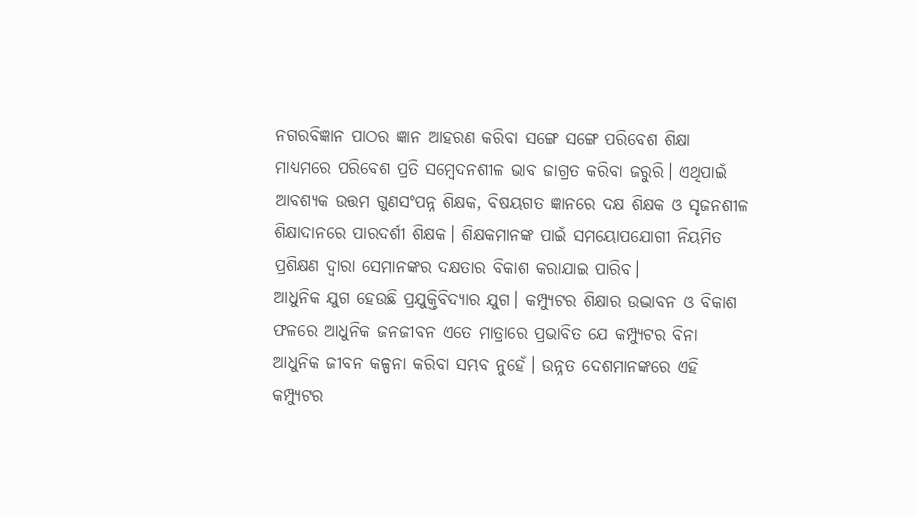ନଗରବିଜ୍ଞାନ ପାଠର ଜ୍ଞାନ ଆହରଣ କରିବା ସଙ୍ଗେ ସଙ୍ଗେ ପରିବେଶ ଶିକ୍ଷା ମାଧ୍ୟମରେ ପରିବେଶ ପ୍ରତି ସମ୍ବେଦନଶୀଳ ଭାବ ଜାଗ୍ରତ କରିବା ଜରୁରି। ଏଥିପାଇଁ ଆବଶ୍ୟକ ଉତ୍ତମ ଗୁଣସଂପନ୍ନ ଶିକ୍ଷକ, ବିଷୟଗତ ଜ୍ଞାନରେ ଦକ୍ଷ ଶିକ୍ଷକ ଓ ସୃଜନଶୀଳ ଶିକ୍ଷାଦାନରେ ପାରଦର୍ଶୀ ଶିକ୍ଷକ। ଶିକ୍ଷକମାନଙ୍କ ପାଇଁ ସମୟୋପଯୋଗୀ ନିୟମିତ ପ୍ରଶିକ୍ଷଣ ଦ୍ବାରା ସେମାନଙ୍କର ଦକ୍ଷତାର ବିକାଶ କରାଯାଇ ପାରିବ।
ଆଧୁନିକ ଯୁଗ ହେଉଛି ପ୍ରଯୁକ୍ତିବିଦ୍ୟାର ଯୁଗ। କମ୍ପ୍ୟୁଟର ଶିକ୍ଷାର ଉଦ୍ଭାବନ ଓ ବିକାଶ ଫଳରେ ଆଧୁନିକ ଜନଜୀବନ ଏତେ ମାତ୍ରାରେ ପ୍ରଭାବିତ ଯେ କମ୍ପ୍ୟୁଟର ବିନା ଆଧୁନିକ ଜୀବନ କଳ୍ପନା କରିବା ସମ୍ଭବ ନୁହେଁ। ଉନ୍ନତ ଦେଶମାନଙ୍କରେ ଏହି କମ୍ପ୍ୟୁଟର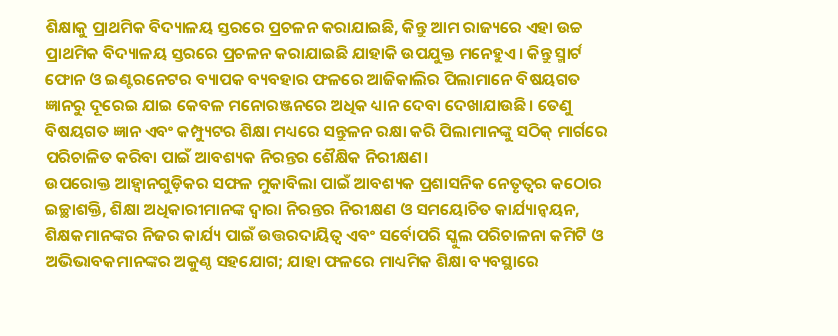ଶିକ୍ଷାକୁ ପ୍ରାଥମିକ ବିଦ୍ୟାଳୟ ସ୍ତରରେ ପ୍ରଚଳନ କରାଯାଇଛି, କିନ୍ତୁ ଆମ ରାଜ୍ୟରେ ଏହା ଉଚ୍ଚ ପ୍ରାଥମିକ ବିଦ୍ୟାଳୟ ସ୍ତରରେ ପ୍ରଚଳନ କରାଯାଇଛି ଯାହାକି ଉପଯୁକ୍ତ ମନେହୁଏ। କିନ୍ତୁ ସ୍ମାର୍ଟ ଫୋନ ଓ ଇଣ୍ଟରନେଟର ବ୍ୟାପକ ବ୍ୟବହାର ଫଳରେ ଆଜିକାଲିର ପିଲାମାନେ ବିଷୟଗତ ଜ୍ଞାନରୁ ଦୂରେଇ ଯାଇ କେବଳ ମନୋରଞ୍ଜନରେ ଅଧିକ ଧ୍ୟାନ ଦେବା ଦେଖାଯାଉଛି। ତେଣୁ ବିଷୟଗତ ଜ୍ଞାନ ଏବଂ କମ୍ପ୍ୟୁଟର ଶିକ୍ଷା ମଧ୍ୟରେ ସନ୍ତୁଳନ ରକ୍ଷା କରି ପିଲାମାନଙ୍କୁ ସଠିକ୍ ମାର୍ଗରେ ପରିଚାଳିତ କରିବା ପାଇଁ ଆବଶ୍ୟକ ନିରନ୍ତର ଶୈକ୍ଷିକ ନିରୀକ୍ଷଣ।
ଉପରୋକ୍ତ ଆହ୍ବାନଗୁଡ଼ିକର ସଫଳ ମୁକାବିଲା ପାଇଁ ଆବଶ୍ୟକ ପ୍ରଶାସନିକ ନେତୃତ୍ବର କଠୋର ଇଚ୍ଛାଶକ୍ତି, ଶିକ୍ଷା ଅଧିକାରୀମାନଙ୍କ ଦ୍ବାରା ନିରନ୍ତର ନିରୀକ୍ଷଣ ଓ ସମୟୋଚିତ କାର୍ଯ୍ୟାନ୍ବୟନ, ଶିକ୍ଷକମାନଙ୍କର ନିଜର କାର୍ଯ୍ୟ ପାଇଁ ଉତ୍ତରଦାୟିତ୍ବ ଏବଂ ସର୍ବୋପରି ସ୍କୁଲ ପରିଚାଳନା କମିଟି ଓ ଅଭିଭାବକମାନଙ୍କର ଅକୁଣ୍ଠ ସହଯୋଗ; ଯାହା ଫଳରେ ମାଧ୍ୟମିକ ଶିକ୍ଷା ବ୍ୟବସ୍ଥାରେ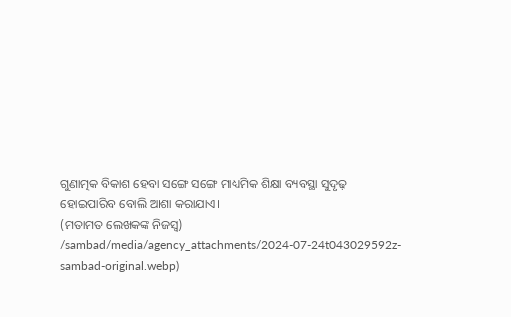ଗୁଣାତ୍ମକ ବିକାଶ ହେବା ସଙ୍ଗେ ସଙ୍ଗେ ମାଧ୍ୟମିକ ଶିକ୍ଷା ବ୍ୟବସ୍ଥା ସୁଦୃଢ଼ ହୋଇପାରିବ ବୋଲି ଆଶା କରାଯାଏ।
(ମତାମତ ଲେଖକଙ୍କ ନିଜସ୍ବ)
/sambad/media/agency_attachments/2024-07-24t043029592z-sambad-original.webp)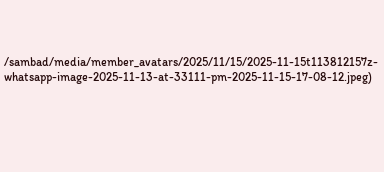/sambad/media/member_avatars/2025/11/15/2025-11-15t113812157z-whatsapp-image-2025-11-13-at-33111-pm-2025-11-15-17-08-12.jpeg)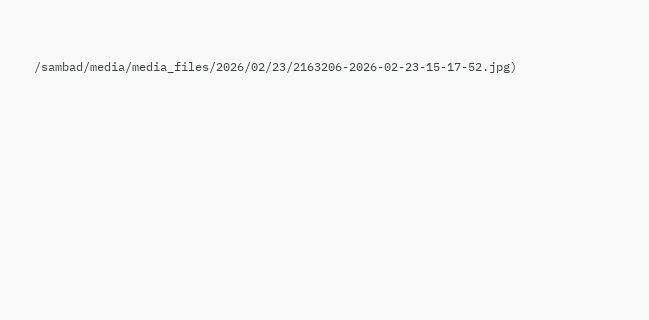/sambad/media/media_files/2026/02/23/2163206-2026-02-23-15-17-52.jpg)